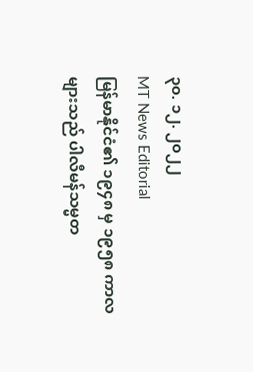၃၀. ၁၂. ၂၀၂၂
MT News Editorial
မြန်မာနိုင်ငံ၏ ၁၉၄၈ မှ ၁၉၅၈ ကာလများသည် ပါလီမန်သမ္မတ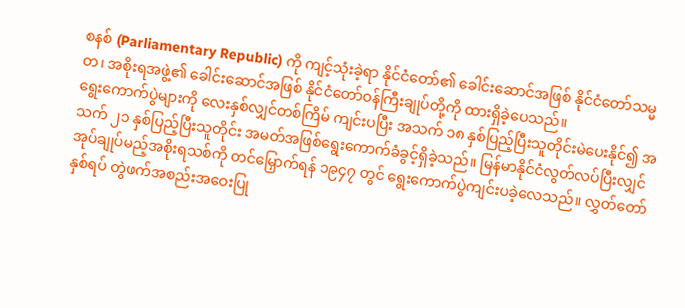စနစ် (Parliamentary Republic) ကို ကျင့်သုံးခဲ့ရာ နိုင်ငံတော်၏ ခေါင်းဆောင်အဖြစ် နိုင်ငံတော်သမ္မတ၊ အစိုးရအဖွဲ့၏ ခေါင်းဆောင်အဖြစ် နိုင်ငံတော်ဝန်ကြီးချုပ်တို့ကို ထားရှိခဲ့ပေသည်။
ရွေးကောက်ပွဲများကို လေးနှစ်လျှင်တစ်ကြိမ် ကျင်းပပြီး အသက် ၁၈ နှစ်ပြည့်ပြီးသူတိုင်းမဲပေးနိုင်၍ အသက် ၂၁ နှစ်ပြည့်ပြီးသူတိုင်း အမတ်အဖြစ်ရွေးကောက်ခံခွင့်ရှိခဲ့သည်။ မြန်မာနိုင်ငံလွတ်လပ်ပြီးလျှင် အုပ်ချုပ်မည့်အစိုးရသစ်ကို တင်မြှောက်ရန် ၁၉၄၇ တွင် ရွေးကောက်ပွဲကျင်းပခဲ့လေသည်။ လွှတ်တော်နှစ်ရပ် တွဲဖက်အစည်းအဝေးပြု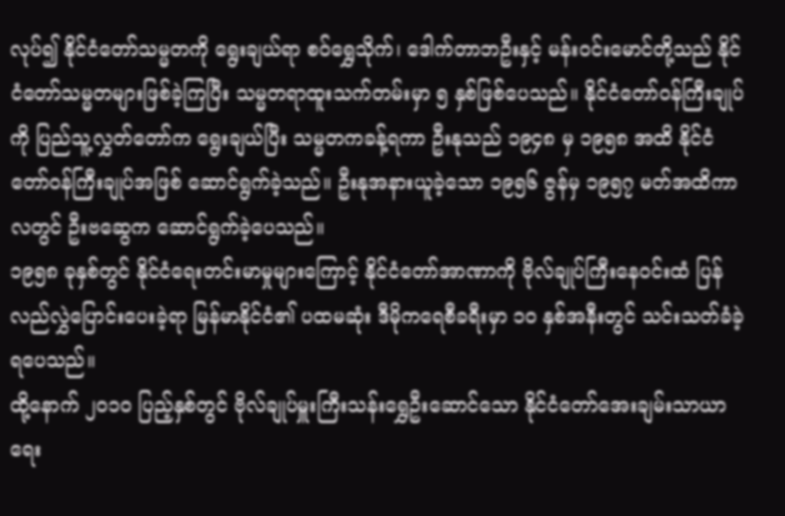လုပ်၍ နိုင်ငံတော်သမ္မတကို ရွေးချယ်ရာ စဝ်ရွှေသိုက်၊ ဒေါက်တာဘဦးနှင့် မန်းဝင်းမောင်တို့သည် နိုင်ငံတော်သမ္မတများဖြစ်ခဲ့ကြပြီး သမ္မတရာထူးသက်တမ်းမှာ ၅ နှစ်ဖြစ်ပေသည်။ နိုင်ငံတော်ဝန်ကြီးချုပ်ကို ပြည်သူ့လွှတ်တော်က ရွေးချယ်ပြီး သမ္မတကခန့်ရကာ ဦးနုသည် ၁၉၄၈ မှ ၁၉၅၈ အထိ နိုင်ငံတော်ဝန်ကြီးချုပ်အဖြစ် ဆောင်ရွက်ခဲ့သည်။ ဦးနုအနားယူခဲ့သော ၁၉၅၆ ဇွန်မှ ၁၉၅၇ မတ်အထိကာလတွင် ဦးဗဆွေက ဆောင်ရွက်ခဲ့ပေသည်။
၁၉၅၈ ခုနှစ်တွင် နိုင်ငံရေးတင်းမာမှုများကြောင့် နိုင်ငံတော်အာဏာကို ဗိုလ်ချုပ်ကြီးနေဝင်းထံ ပြန်လည်လွှဲပြောင်းပေးခဲ့ရာ မြန်မာနိုင်ငံ၏ ပထမဆုံး ဒီမိုကရေစီခရီးမှာ ၁၀ နှစ်အနီးတွင် သင်းသတ်ခံခဲ့ရပေသည်။
ထို့နောက် ၂၀၁၀ ပြည့်နှစ်တွင် ဗိုလ်ချုပ်မှူးကြီးသန်းရွှေဦးဆောင်သော နိုင်ငံတော်အေးချမ်းသာယာရေး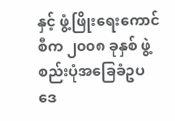နှင့် ဖွံ့ဖြိုးရေးကောင်စီက ၂၀၀၈ ခုနှစ် ဖွဲ့စည်းပုံအခြေခံဥပဒေ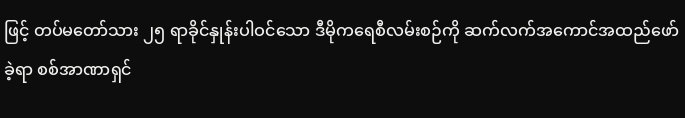ဖြင့် တပ်မတော်သား ၂၅ ရာခိုင်နှုန်းပါဝင်သော ဒီမိုကရေစီလမ်းစဉ်ကို ဆက်လက်အကောင်အထည်ဖော်ခဲ့ရာ စစ်အာဏာရှင်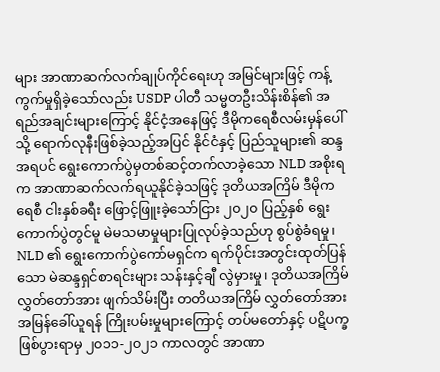များ အာဏာဆက်လက်ချုပ်ကိုင်ရေးဟု အမြင်များဖြင့် ကန့်ကွက်မှုရှိခဲ့သော်လည်း USDP ပါတီ သမ္မတဦးသိန်းစိန်၏ အရည်အချင်းများကြောင့် နိုင်ငံ့အနေဖြင့် ဒီမိုကရေစီလမ်းမှန်ပေါ်သို့ ရောက်လုနီးဖြစ်ခဲ့သည့်အပြင် နိုင်ငံနှင့် ပြည်သူများ၏ ဆန္ဒအရပင် ရွေးကောက်ပွဲမှတစ်ဆင့်တက်လာခဲ့သော NLD အစိုးရက အာဏာဆက်လက်ရယူနိုင်ခဲ့သဖြင့် ဒုတိယအကြိမ် ဒီမိုကရေစီ ငါးနှစ်ခရီး ဖြောင့်ဖြူးခဲ့သော်ငြား ၂၀၂၀ ပြည့်နှစ် ရွေးကောက်ပွဲတွင်မူ မဲမသမာမှုများပြုလုပ်ခဲ့သည်ဟု စွပ်စွဲခံရမှု၊ NLD ၏ ရွေးကောက်ပွဲကော်မရှင်က ရက်ပိုင်းအတွင်းထုတ်ပြန်သော မဲဆန္ဒရှင်စာရင်းများ သန်းနှင့်ချီ လွဲမှားမှု၊ ဒုတိယအကြိမ်လွှတ်တော်အား ဖျက်သိမ်းပြီး တတိယအကြိမ် လွှတ်တော်အား အမြန်ခေါ်ယူရန် ကြိုးပမ်းမှုများကြောင့် တပ်မတော်နှင့် ပဋိပက္ခဖြစ်ပွားရာမှ ၂၀၁၁-၂၀၂၁ ကာလတွင် အာဏာ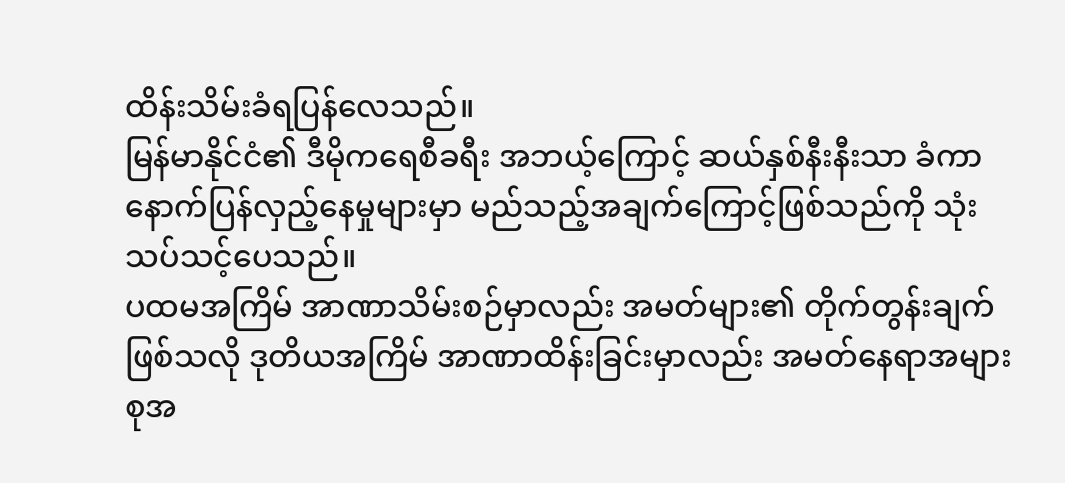ထိန်းသိမ်းခံရပြန်လေသည်။
မြန်မာနိုင်ငံ၏ ဒီမိုကရေစီခရီး အဘယ့်ကြောင့် ဆယ်နှစ်နီးနီးသာ ခံကာ နောက်ပြန်လှည့်နေမှုများမှာ မည်သည့်အချက်ကြောင့်ဖြစ်သည်ကို သုံးသပ်သင့်ပေသည်။
ပထမအကြိမ် အာဏာသိမ်းစဉ်မှာလည်း အမတ်များ၏ တိုက်တွန်းချက်ဖြစ်သလို ဒုတိယအကြိမ် အာဏာထိန်းခြင်းမှာလည်း အမတ်နေရာအများစုအ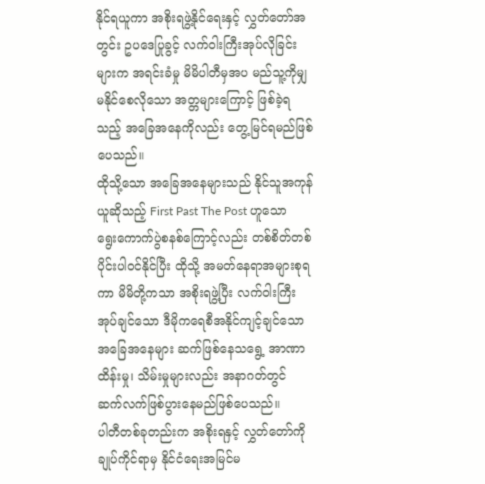နိုင်ရယူကာ အစိုးရဖွဲ့နိုင်ရေးနှင့် လွှတ်တော်အတွင်း ဥပဒေပြုခွင့် လက်ဝါးကြီးအုပ်လိုခြင်းများက အရင်းခံမှု မိမိပါတီမှအပ မည်သူ့ကိုမျှ မနိုင်စေလိုသော အတ္တများကြောင့် ဖြစ်ခဲ့ရသည့် အခြေအနေကိုလည်း တွေ့မြင်ရမည်ဖြစ်ပေသည်။
ထိုသို့သော အခြေအနေများသည် နိုင်သူအကုန်ယူဆိုသည့် First Past The Post ဟူသော ရွေးကောက်ပွဲစနစ်ကြောင့်လည်း တစ်စိတ်တစ်ပိုင်းပါဝင်နိုင်ပြီး ထိုသို့ အမတ်နေရာအများစုရကာ မိမိတို့ကသာ အစိုးရဖွဲ့ပြီး လက်ဝါးကြီးအုပ်ချင်သော ဒီမိုကရေစီအနိုင်ကျင့်ချင်သော အခြေအနေများ ဆက်ဖြစ်နေသရွေ့ အာဏာထိန်းမှု၊ သိမ်းမှုများလည်း အနာဂတ်တွင် ဆက်လက်ဖြစ်ပွားနေမည်ဖြစ်ပေသည်။
ပါတီတစ်ခုတည်းက အစိုးရနှင့် လွှတ်တော်ကို ချုပ်ကိုင်ရာမှ နိုင်ငံရေးအမြင်မ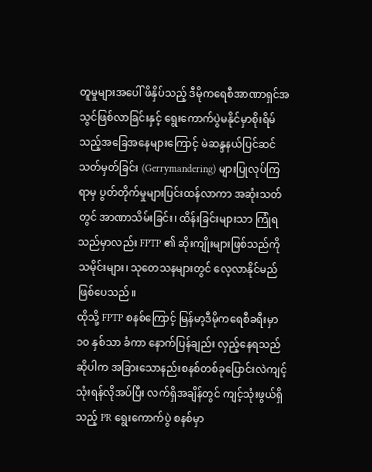တူမှုများအပေါ် ဖိနှိပ်သည့် ဒီမိုကရေစီအာဏာရှင်အသွင်ဖြစ်လာခြင်းနှင့် ရွေးကောက်ပွဲမနိုင်မှာစိုးရိမ်သည့်အခြေအနေများကြောင့် မဲဆန္ဒနယ်ပြင်ဆင်သတ်မှတ်ခြင်း (Gerrymandering) များပြုလုပ်ကြရာမှ ပွတ်တိုက်မှုများပြင်းထန်လာကာ အဆုံးသတ်တွင် အာဏာသိမ်းခြင်း၊ ထိန်းခြင်းများသာ ကြုံရသည်မှာလည်း FPTP ၏ ဆိုးကျိုးများဖြစ်သည်ကို သမိုင်းများ၊ သုတေသနများတွင် လေ့လာနိုင်မည်ဖြစ်ပေသည်။
ထိုသို့ FPTP စနစ်ကြောင့် မြန်မာ့ဒီမိုကရေစီခရီးမှာ ၁၀ နှစ်သာ ခံကာ နောက်ပြန်ချည်း လှည့်နေရသည်ဆိုပါက အခြားသောနည်းစနစ်တစ်ခုပြောင်းလဲကျင့်သုံးရန်လိုအပ်ပြီး လက်ရှိအချိန်တွင် ကျင့်သုံးဖွယ်ရှိသည့် PR ရွေးကောက်ပွဲ စနစ်မှာ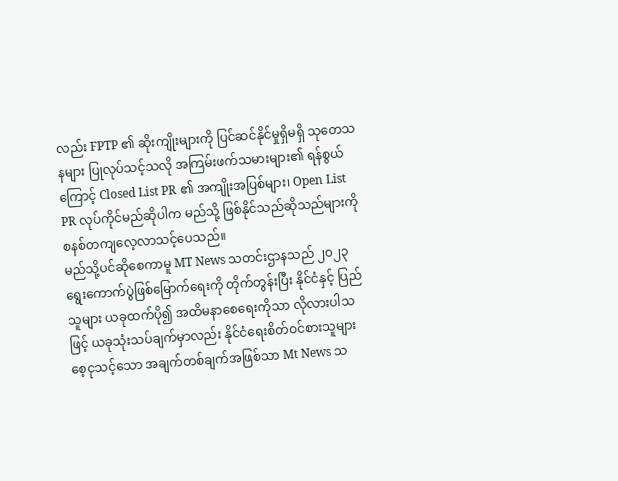လည်း FPTP ၏ ဆိုးကျိုးများကို ပြင်ဆင်နိုင်မှုရှိမရှိ သုတေသနများ ပြုလုပ်သင့်သလို အကြမ်းဖက်သမားများ၏ ရန်စွယ်ကြောင့် Closed List PR ၏ အကျိုးအပြစ်များ၊ Open List PR လုပ်ကိုင်မည်ဆိုပါက မည်သို့ ဖြစ်နိုင်သည်ဆိုသည်များကို စနစ်တကျလေ့လာသင့်ပေသည်။
မည်သို့ပင်ဆိုစေကာမူ MT News သတင်းဌာနသည် ၂၀၂၃ ရွေးကောက်ပွဲဖြစ်မြောက်ရေးကို တိုက်တွန်းပြီး နိုင်ငံနှင့် ပြည်သူများ ယခုထက်ပို၍ အထိမနာစေရေးကိုသာ လိုလားပါသဖြင့် ယခုသုံးသပ်ချက်မှာလည်း နိုင်ငံရေးစိတ်ဝင်စားသူများ စေ့ငုသင့်သော အချက်တစ်ချက်အဖြစ်သာ Mt News သ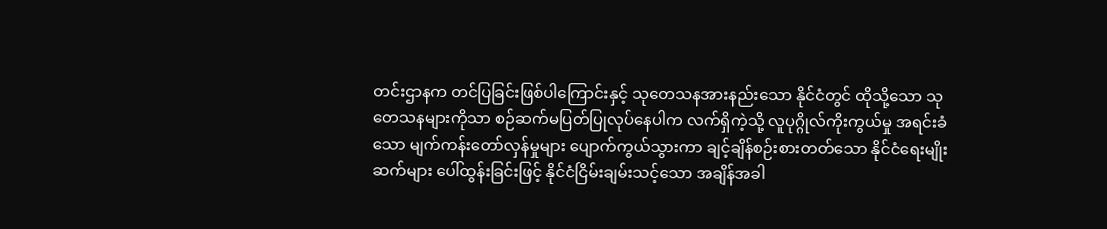တင်းဌာနက တင်ပြခြင်းဖြစ်ပါကြောင်းနှင့် သုတေသနအားနည်းသော နိုင်ငံတွင် ထိုသို့သော သုတေသနများကိုသာ စဉ်ဆက်မပြတ်ပြုလုပ်နေပါက လက်ရှိကဲ့သို့ လူပုဂ္ဂိုလ်ကိုးကွယ်မှု အရင်းခံသော မျက်ကန်းတော်လှန်မှုများ ပျောက်ကွယ်သွားကာ ချင့်ချိန်စဉ်းစားတတ်သော နိုင်ငံရေးမျိုးဆက်များ ပေါ်ထွန်းခြင်းဖြင့် နိုင်ငံငြိမ်းချမ်းသင့်သော အချိန်အခါ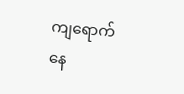ကျရောက်နေ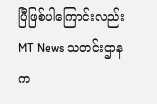ပြီဖြစ်ပါကြောင်းလည်း MT News သတင်းဌာနက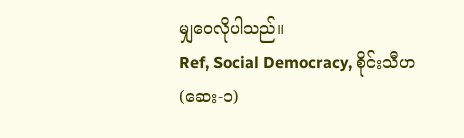မျှဝေလိုပါသည်။
Ref, Social Democracy, စိုင်းသီဟ(ဆေး-၁)